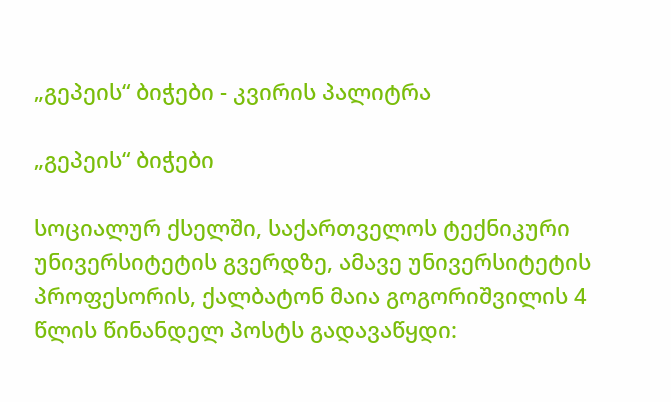„გეპეის“ ბიჭები - კვირის პალიტრა

„გეპეის“ ბიჭები

სოციალურ ქსელში, საქართველოს ტექნიკური უნივერსიტეტის გვერდზე, ამავე უნივერსიტეტის პროფესორის, ქალბატონ მაია გოგორიშვილის 4 წლის წინანდელ პოსტს გადავაწყდი: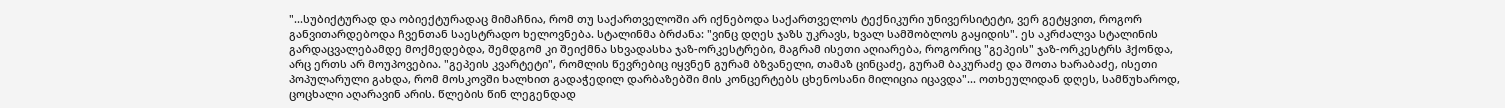"...სუბიქტურად და ობიექტურადაც მიმაჩნია, რომ თუ საქართველოში არ იქნებოდა საქართველოს ტექნიკური უნივერსიტეტი, ვერ გეტყვით, როგორ განვითარდებოდა ჩვენთან საესტრადო ხელოვნება. სტალინმა ბრძანა: "ვინც დღეს ჯაზს უკრავს, ხვალ სამშობლოს გაყიდის". ეს აკრძალვა სტალინის გარდაცვალებამდე მოქმედებდა, შემდგომ კი შეიქმნა სხვადასხა ჯაზ-ორკესტრები, მაგრამ ისეთი აღიარება, როგორიც "გეპეის" ჯაზ-ორკესტრს ჰქონდა, არც ერთს არ მოუპოვებია. "გეპეის კვარტეტი", რომლის წევრებიც იყვნენ გურამ ბზვანელი, თამაზ ცინცაძე, გურამ ბაკურაძე და შოთა ხარაბაძე, ისეთი პოპულარული გახდა, რომ მოსკოვში ხალხით გადაჭედილ დარბაზებში მის კონცერტებს ცხენოსანი მილიცია იცავდა"... ოთხეულიდან დღეს, სამწუხაროდ, ცოცხალი აღარავინ არის. წლების წინ ლეგენდად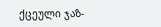ქცეული ჯაზ-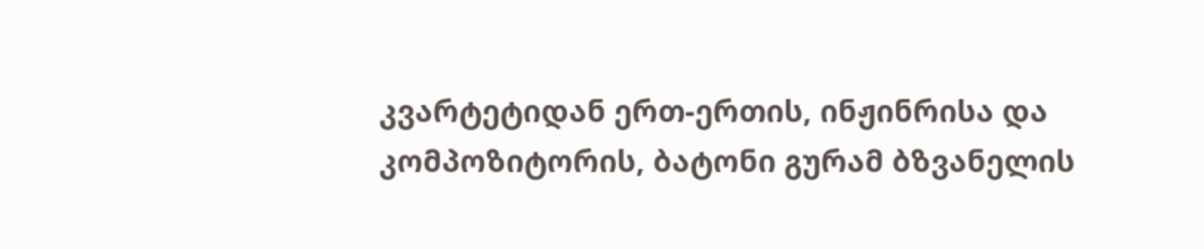კვარტეტიდან ერთ-ერთის, ინჟინრისა და კომპოზიტორის, ბატონი გურამ ბზვანელის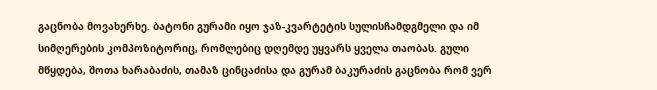გაცნობა მოვახერხე. ბატონი გურამი იყო ჯაზ-კვარტეტის სულისჩამდგმელი და იმ სიმღერების კომპოზიტორიც, რომლებიც დღემდე უყვარს ყველა თაობას. გული მწყდება, შოთა ხარაბაძის, თამაზ ცინცაძისა და გურამ ბაკურაძის გაცნობა რომ ვერ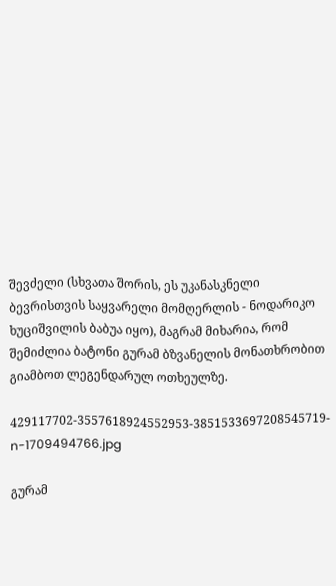შევძელი (სხვათა შორის, ეს უკანასკნელი ბევრისთვის საყვარელი მომღერლის - ნოდარიკო ხუციშვილის ბაბუა იყო), მაგრამ მიხარია, რომ შემიძლია ბატონი გურამ ბზვანელის მონათხრობით გიამბოთ ლეგენდარულ ოთხეულზე.

429117702-3557618924552953-3851533697208545719-n-1709494766.jpg

გურამ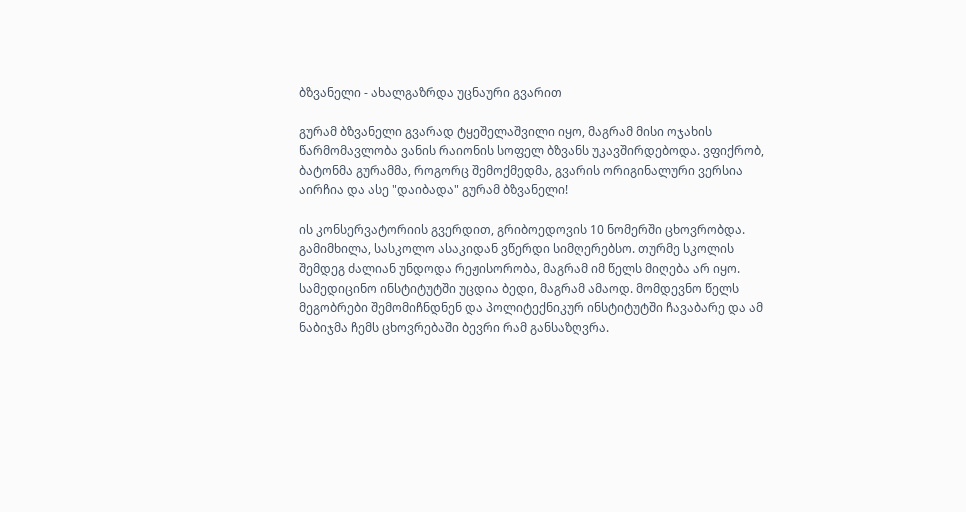ბზვანელი - ახალგაზრდა უცნაური გვარით

გურამ ბზვანელი გვარად ტყეშელაშვილი იყო, მაგრამ მისი ოჯახის წარმომავლობა ვანის რაიონის სოფელ ბზვანს უკავშირდებოდა. ვფიქრობ, ბატონმა გურამმა, როგორც შემოქმედმა, გვარის ორიგინალური ვერსია აირჩია და ასე "დაიბადა" გურამ ბზვანელი!

ის კონსერვატორიის გვერდით, გრიბოედოვის 10 ნომერში ცხოვრობდა. გამიმხილა, სასკოლო ასაკიდან ვწერდი სიმღერებსო. თურმე სკოლის შემდეგ ძალიან უნდოდა რეჟისორობა, მაგრამ იმ წელს მიღება არ იყო. სამედიცინო ინსტიტუტში უცდია ბედი, მაგრამ ამაოდ. მომდევნო წელს მეგობრები შემომიჩნდნენ და პოლიტექნიკურ ინსტიტუტში ჩავაბარე და ამ ნაბიჯმა ჩემს ცხოვრებაში ბევრი რამ განსაზღვრა.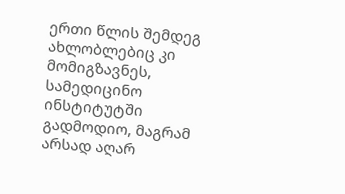ერთი წლის შემდეგ ახლობლებიც კი მომიგზავნეს, სამედიცინო ინსტიტუტში გადმოდიო, მაგრამ არსად აღარ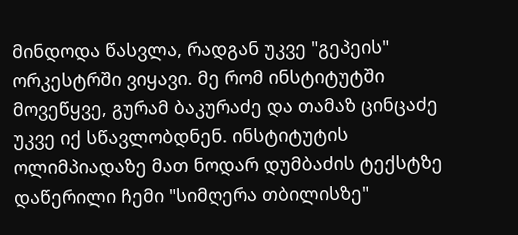მინდოდა წასვლა, რადგან უკვე "გეპეის" ორკესტრში ვიყავი. მე რომ ინსტიტუტში მოვეწყვე, გურამ ბაკურაძე და თამაზ ცინცაძე უკვე იქ სწავლობდნენ. ინსტიტუტის ოლიმპიადაზე მათ ნოდარ დუმბაძის ტექსტზე დაწერილი ჩემი "სიმღერა თბილისზე"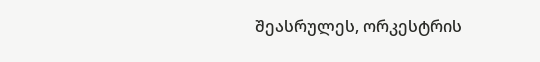შეასრულეს, ორკესტრის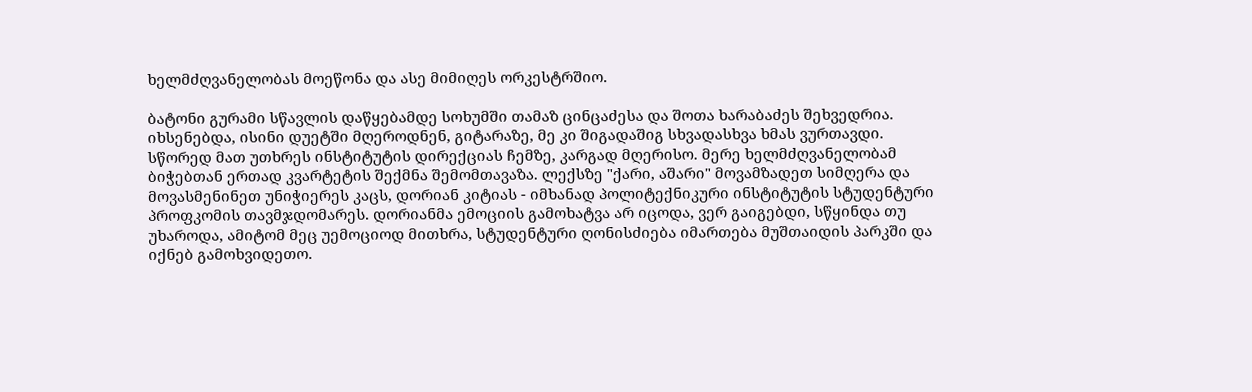ხელმძღვანელობას მოეწონა და ასე მიმიღეს ორკესტრშიო.

ბატონი გურამი სწავლის დაწყებამდე სოხუმში თამაზ ცინცაძესა და შოთა ხარაბაძეს შეხვედრია. იხსენებდა, ისინი დუეტში მღეროდნენ, გიტარაზე, მე კი შიგადაშიგ სხვადასხვა ხმას ვურთავდი. სწორედ მათ უთხრეს ინსტიტუტის დირექციას ჩემზე, კარგად მღერისო. მერე ხელმძღვანელობამ ბიჭებთან ერთად კვარტეტის შექმნა შემომთავაზა. ლექსზე "ქარი, აშარი" მოვამზადეთ სიმღერა და მოვასმენინეთ უნიჭიერეს კაცს, დორიან კიტიას - იმხანად პოლიტექნიკური ინსტიტუტის სტუდენტური პროფკომის თავმჯდომარეს. დორიანმა ემოციის გამოხატვა არ იცოდა, ვერ გაიგებდი, სწყინდა თუ უხაროდა, ამიტომ მეც უემოციოდ მითხრა, სტუდენტური ღონისძიება იმართება მუშთაიდის პარკში და იქნებ გამოხვიდეთო.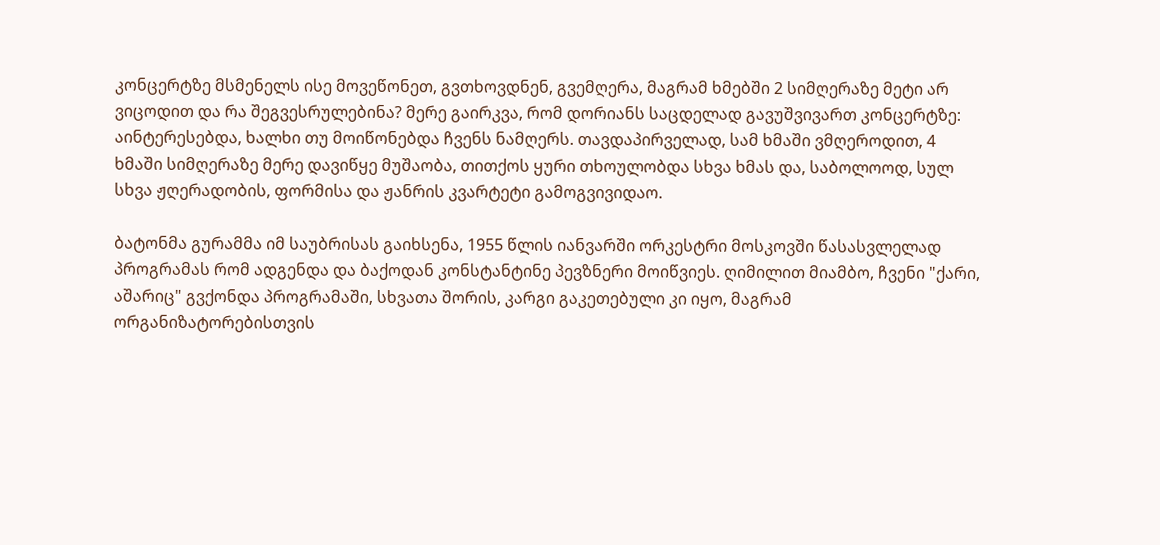კონცერტზე მსმენელს ისე მოვეწონეთ, გვთხოვდნენ, გვემღერა, მაგრამ ხმებში 2 სიმღერაზე მეტი არ ვიცოდით და რა შეგვესრულებინა? მერე გაირკვა, რომ დორიანს საცდელად გავუშვივართ კონცერტზე: აინტერესებდა, ხალხი თუ მოიწონებდა ჩვენს ნამღერს. თავდაპირველად, სამ ხმაში ვმღეროდით, 4 ხმაში სიმღერაზე მერე დავიწყე მუშაობა, თითქოს ყური თხოულობდა სხვა ხმას და, საბოლოოდ, სულ სხვა ჟღერადობის, ფორმისა და ჟანრის კვარტეტი გამოგვივიდაო.

ბატონმა გურამმა იმ საუბრისას გაიხსენა, 1955 წლის იანვარში ორკესტრი მოსკოვში წასასვლელად პროგრამას რომ ადგენდა და ბაქოდან კონსტანტინე პევზნერი მოიწვიეს. ღიმილით მიამბო, ჩვენი "ქარი, აშარიც" გვქონდა პროგრამაში, სხვათა შორის, კარგი გაკეთებული კი იყო, მაგრამ ორგანიზატორებისთვის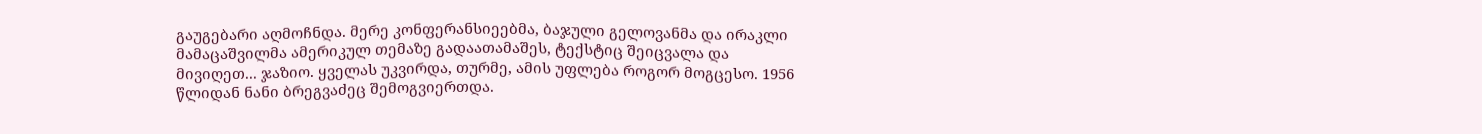გაუგებარი აღმოჩნდა. მერე კონფერანსიეებმა, ბაჯული გელოვანმა და ირაკლი მამაცაშვილმა ამერიკულ თემაზე გადაათამაშეს, ტექსტიც შეიცვალა და მივიღეთ... ჯაზიო. ყველას უკვირდა, თურმე, ამის უფლება როგორ მოგცესო. 1956 წლიდან ნანი ბრეგვაძეც შემოგვიერთდა.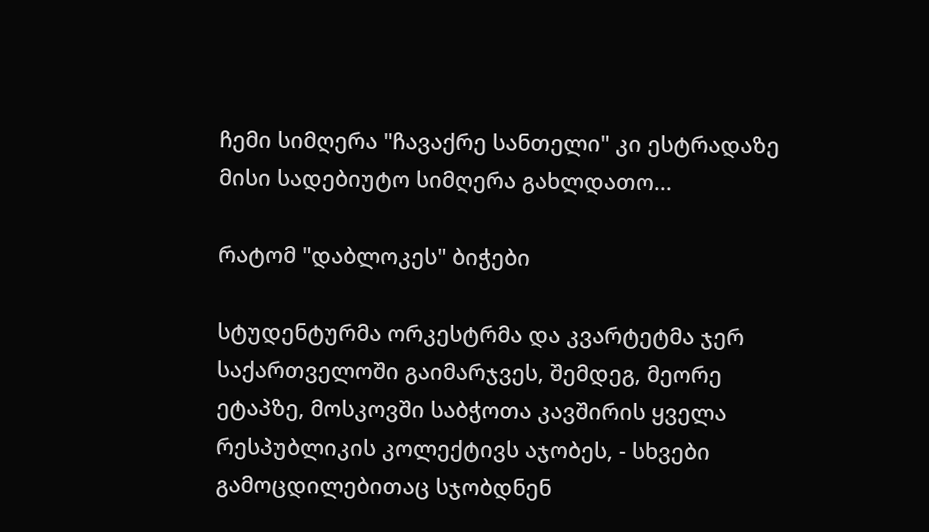ჩემი სიმღერა "ჩავაქრე სანთელი" კი ესტრადაზე მისი სადებიუტო სიმღერა გახლდათო...

რატომ "დაბლოკეს" ბიჭები

სტუდენტურმა ორკესტრმა და კვარტეტმა ჯერ საქართველოში გაიმარჯვეს, შემდეგ, მეორე ეტაპზე, მოსკოვში საბჭოთა კავშირის ყველა რესპუბლიკის კოლექტივს აჯობეს, - სხვები გამოცდილებითაც სჯობდნენ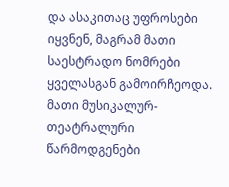და ასაკითაც უფროსები იყვნენ, მაგრამ მათი საესტრადო ნომრები ყველასგან გამოირჩეოდა. მათი მუსიკალურ-თეატრალური წარმოდგენები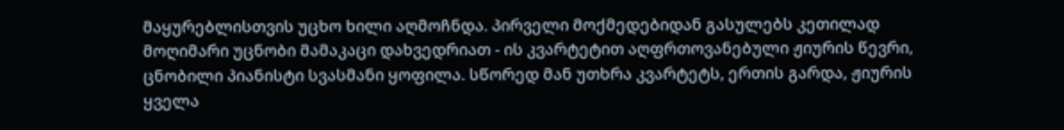მაყურებლისთვის უცხო ხილი აღმოჩნდა. პირველი მოქმედებიდან გასულებს კეთილად მოღიმარი უცნობი მამაკაცი დახვედრიათ - ის კვარტეტით აღფრთოვანებული ჟიურის წევრი, ცნობილი პიანისტი სვასმანი ყოფილა. სწორედ მან უთხრა კვარტეტს, ერთის გარდა, ჟიურის ყველა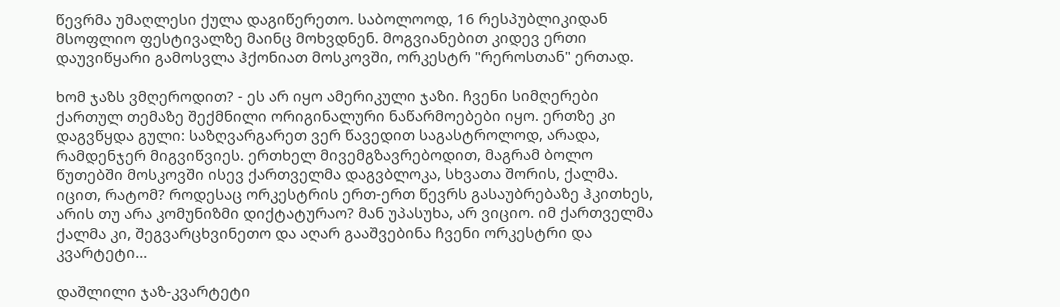წევრმა უმაღლესი ქულა დაგიწერეთო. საბოლოოდ, 16 რესპუბლიკიდან მსოფლიო ფესტივალზე მაინც მოხვდნენ. მოგვიანებით კიდევ ერთი დაუვიწყარი გამოსვლა ჰქონიათ მოსკოვში, ორკესტრ "რეროსთან" ერთად.

ხომ ჯაზს ვმღეროდით? - ეს არ იყო ამერიკული ჯაზი. ჩვენი სიმღერები ქართულ თემაზე შექმნილი ორიგინალური ნაწარმოებები იყო. ერთზე კი დაგვწყდა გული: საზღვარგარეთ ვერ წავედით საგასტროლოდ, არადა, რამდენჯერ მიგვიწვიეს. ერთხელ მივემგზავრებოდით, მაგრამ ბოლო წუთებში მოსკოვში ისევ ქართველმა დაგვბლოკა, სხვათა შორის, ქალმა. იცით, რატომ? როდესაც ორკესტრის ერთ-ერთ წევრს გასაუბრებაზე ჰკითხეს, არის თუ არა კომუნიზმი დიქტატურაო? მან უპასუხა, არ ვიციო. იმ ქართველმა ქალმა კი, შეგვარცხვინეთო და აღარ გააშვებინა ჩვენი ორკესტრი და კვარტეტი...

დაშლილი ჯაზ-კვარტეტი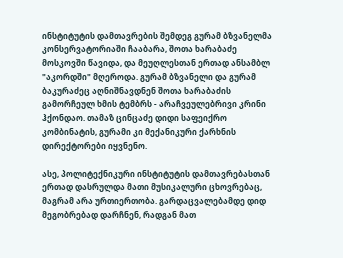ინსტიტუტის დამთავრების შემდეგ გურამ ბზვანელმა კონსერვატორიაში ჩააბარა, შოთა ხარაბაძე მოსკოვში წავიდა, და მეუღლესთან ერთად ანსამბლ "აკორდში" მღეროდა. გურამ ბზვანელი და გურამ ბაკურაძეც აღნიშნავდნენ შოთა ხარაბაძის გამორჩეულ ხმის ტემბრს - არაჩვეულებრივი კრინი ჰქონდაო. თამაზ ცინცაძე დიდი საფეიქრო კომბინატის, გურამი კი მექანიკური ქარხნის დირექტორები იყვნენო.

ასე, პოლიტექნიკური ინსტიტუტის დამთავრებასთან ერთად დასრულდა მათი მუსიკალური ცხოვრებაც, მაგრამ არა ურთიერთობა. გარდაცვალებამდე დიდ მეგობრებად დარჩნენ, რადგან მათ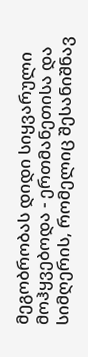მეგობრობას დიდი სიყვარული მოჰყვებოდა - ერთმანეთისა და სიმღერის, რომელიც შესანიშნავ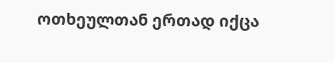ოთხეულთან ერთად იქცა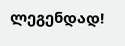ლეგენდად!